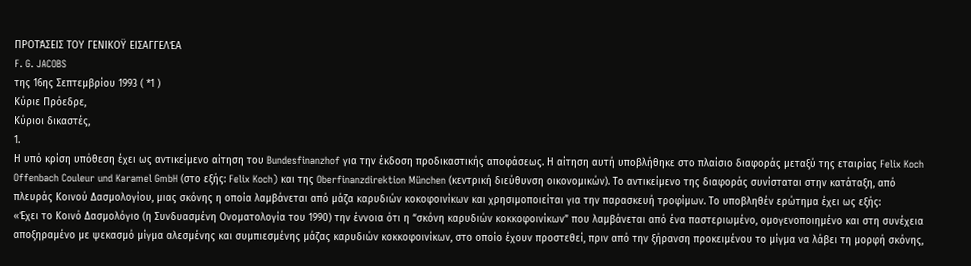ΠΡΟΤΆΣΕΙΣ ΤΟΥ ΓΕΝΙΚΟΫ ΕΙΣΑΓΓΕΛΈΑ
F. G. JACOBS
της 16ης Σεπτεμβρίου 1993 ( *1 )
Κύριε Πρόεδρε,
Κύριοι δικαστές,
1.
Η υπό κρίση υπόθεση έχει ως αντικείμενο αίτηση του Bundesfinanzhof για την έκδοση προδικαστικής αποφάσεως. Η αίτηση αυτή υποβλήθηκε στο πλαίσιο διαφοράς μεταξύ της εταιρίας Felix Koch Offenbach Couleur und Karamel GmbH (στο εξής: Felix Koch) και της Oberfinanzdirektion München (κεντρική διεύθυνση οικονομικών). Το αντικείμενο της διαφοράς συνίσταται στην κατάταξη, από πλευράς Κοινού Δασμολογίου, μιας σκόνης η οποία λαμβάνεται από μάζα καρυδιών κοκοφοινίκων και χρησιμοποιείται για την παρασκευή τροφίμων. Το υποβληθέν ερώτημα έχει ως εξής:
«Έχει το Κοινό Δασμολόγιο (η Συνδυασμένη Ονοματολογία του 1990) την έννοια ότι η “σκόνη καρυδιών κοκκοφοινίκων” που λαμβάνεται από ένα παστεριωμένο, ομογενοποιημένο και στη συνέχεια αποξηραμένο με ψεκασμό μίγμα αλεσμένης και συμπιεσμένης μάζας καρυδιών κοκκοφοινίκων, στο οποίο έχουν προστεθεί, πριν από την ξήρανση προκειμένου το μίγμα να λάβει τη μορφή σκόνης,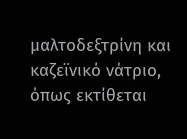μαλτοδεξτρίνη και καζεϊνικό νάτριο, όπως εκτίθεται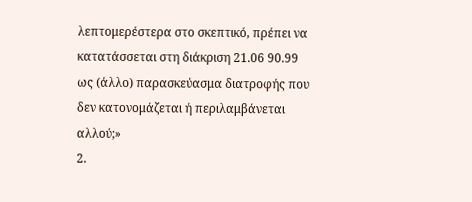λεπτομερέστερα στο σκεπτικό, πρέπει να κατατάσσεται στη διάκριση 21.06 90.99 ως (άλλο) παρασκεύασμα διατροφής που δεν κατονομάζεται ή περιλαμβάνεται αλλού;»
2.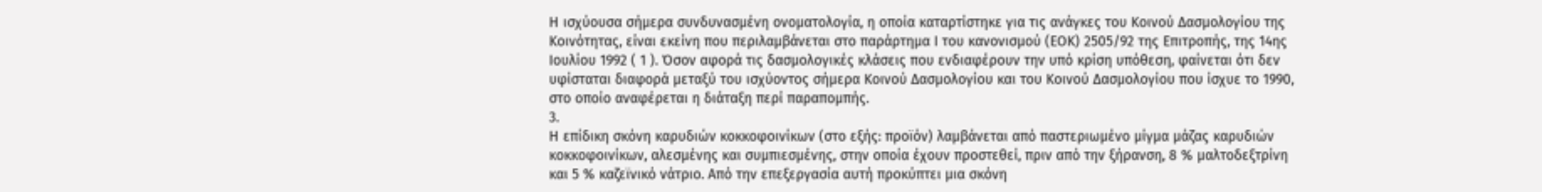Η ισχύουσα σήμερα συνδυνασμένη ονοματολογία, η οποία καταρτίστηκε για τις ανάγκες του Κοινού Δασμολογίου της Κοινότητας, είναι εκείνη που περιλαμβάνεται στο παράρτημα Ι του κανονισμού (ΕΟΚ) 2505/92 της Επιτροπής, της 14ης Ιουλίου 1992 ( 1 ). Όσον αφορά τις δασμολογικές κλάσεις που ενδιαφέρουν την υπό κρίση υπόθεση, φαίνεται ότι δεν υφίσταται διαφορά μεταξύ του ισχύοντος σήμερα Κοινού Δασμολογίου και του Κοινού Δασμολογίου που ίσχυε το 1990, στο οποίο αναφέρεται η διάταξη περί παραπομπής.
3.
Η επίδικη σκόνη καρυδιών κοκκοφοινίκων (στο εξής: προϊόν) λαμβάνεται από παστεριωμένο μίγμα μάζας καρυδιών κοκκοφοινίκων, αλεσμένης και συμπιεσμένης, στην οποία έχουν προστεθεί, πριν από την ξήρανση, 8 % μαλτοδεξτρίνη και 5 % καζεϊνικό νάτριο. Από την επεξεργασία αυτή προκύπτει μια σκόνη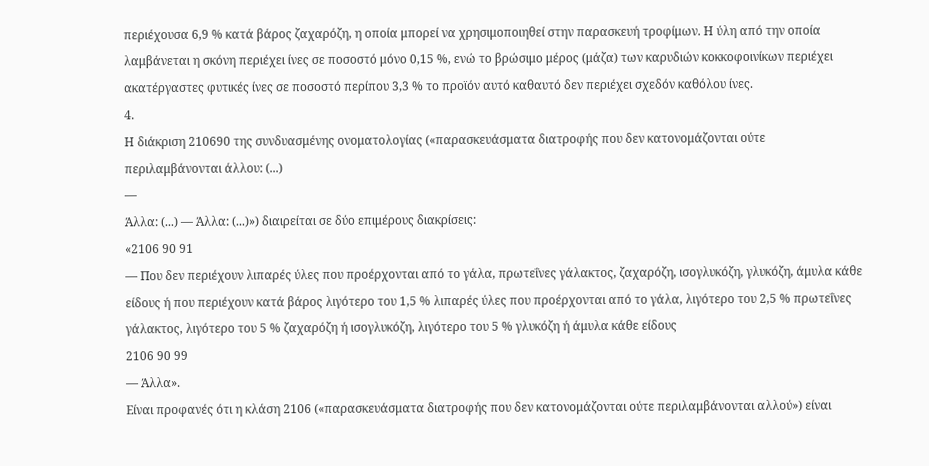περιέχουσα 6,9 % κατά βάρος ζαχαρόζη, η οποία μπορεί να χρησιμοποιηθεί στην παρασκευή τροφίμων. Η ύλη από την οποία λαμβάνεται η σκόνη περιέχει ίνες σε ποσοστό μόνο 0,15 %, ενώ το βρώσιμο μέρος (μάζα) των καρυδιών κοκκοφοινίκων περιέχει ακατέργαστες φυτικές ίνες σε ποσοστό περίπου 3,3 % το προϊόν αυτό καθαυτό δεν περιέχει σχεδόν καθόλου ίνες.
4.
Η διάκριση 210690 της συνδυασμένης ονοματολογίας («παρασκευάσματα διατροφής που δεν κατονομάζονται ούτε περιλαμβάνονται άλλου: (...)
—
Άλλα: (...) — Άλλα: (...)») διαιρείται σε δύο επιμέρους διακρίσεις:
«2106 90 91
— Που δεν περιέχουν λιπαρές ύλες που προέρχονται από το γάλα, πρωτεΐνες γάλακτος, ζαχαρόζη, ισογλυκόζη, γλυκόζη, άμυλα κάθε είδους ή που περιέχουν κατά βάρος λιγότερο του 1,5 % λιπαρές ύλες που προέρχονται από το γάλα, λιγότερο του 2,5 % πρωτεΐνες γάλακτος, λιγότερο του 5 % ζαχαρόζη ή ισογλυκόζη, λιγότερο του 5 % γλυκόζη ή άμυλα κάθε είδους
2106 90 99
— Άλλα».
Είναι προφανές ότι η κλάση 2106 («παρασκευάσματα διατροφής που δεν κατονομάζονται ούτε περιλαμβάνονται αλλού») είναι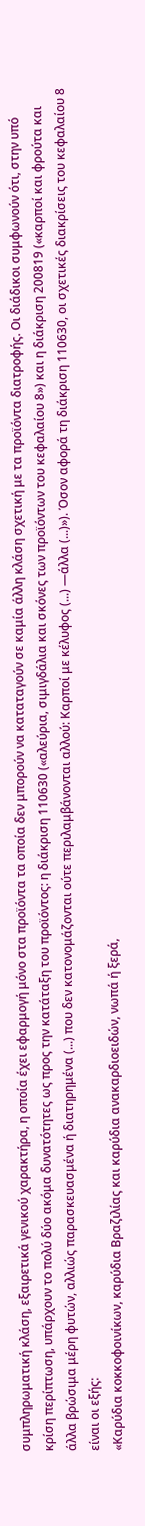συμπληρωματική κλάση, εξαιρετικά γενικού χαρακτήρα, η οποία έχει εφαρμογή μόνο στα προϊόντα τα οποία δεν μπορούν να καταταγούν σε καμία άλλη κλάση σχετική με τα προϊόντα διατροφής. Οι διάδικοι συμφωνούν ότι, στην υπό κρίση περίπτωση, υπάρχουν το πολύ δύο ακόμα δυνατότητες ως προς την κατάταξη του προϊόντος: η διάκριση 110630 («αλεύρια, σιμιγδάλια και σκόνες των προϊόντων του κεφαλαίου 8») και η διάκριση 200819 («καρποί και φρούτα και άλλα βρώσιμα μέρη φυτών, αλλιώς παρασκευασμένα ή διατηρημένα (...) που δεν κατονομάζονται ούτε περιλαμβάνονται αλλού: Καρποί με κέλυφος (...) —άλλα (...)»). Όσον αφορά τη διάκριση 110630, οι σχετικές διακρίσεις του κεφαλαίου 8 είναι οι εξής:
«Καρύδια κοκκοφοινίκων, καρύδια Βραζιλίας και καρύδια ανακαρδιοειδών, νωπά ή ξερά,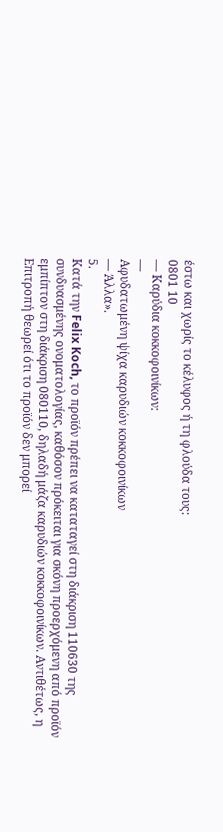έστω και χωρίς το κέλυφος ή τη φλούδα τους:
0801 10
— Καρύδια κοκκοφοινίκων:
—
Αφυδατωμένη ψίχα καρυδιών κοκκοφοινίκων
— Άλλα».
5.
Κατά την Felix Koch, το προϊόν πρέπει να καταταγεί στη διάκριση 110630 της συνδυασμένης ονοματολογίας, καθόσον πρόκειται για σκόνη προερχόμενη από προϊόν εμπίπτον στη διάκριση 080110, δηλαδή μάζα καρυδιών κοκκοφοινίκων. Αντιθέτως, η Επιτροπή θεωρεί ότι το προϊόν δεν μπορεί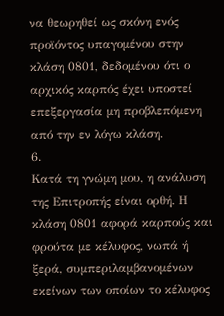να θεωρηθεί ως σκόνη ενός προϊόντος υπαγομένου στην κλάση 0801, δεδομένου ότι ο αρχικός καρπός έχει υποστεί επεξεργασία μη προβλεπόμενη από την εν λόγω κλάση.
6.
Κατά τη γνώμη μου, η ανάλυση της Επιτροπής είναι ορθή. Η κλάση 0801 αφορά καρπούς και φρούτα με κέλυφος, νωπά ή ξερά, συμπεριλαμβανομένων εκείνων των οποίων το κέλυφος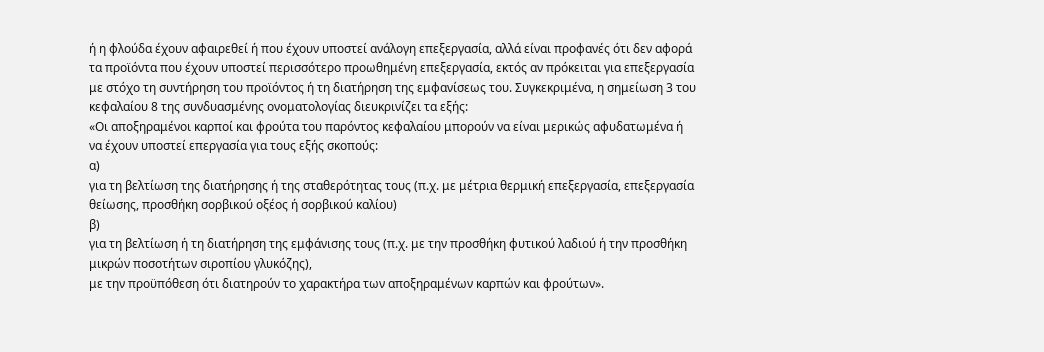ή η φλούδα έχουν αφαιρεθεί ή που έχουν υποστεί ανάλογη επεξεργασία, αλλά είναι προφανές ότι δεν αφορά τα προϊόντα που έχουν υποστεί περισσότερο προωθημένη επεξεργασία, εκτός αν πρόκειται για επεξεργασία με στόχο τη συντήρηση του προϊόντος ή τη διατήρηση της εμφανίσεως του. Συγκεκριμένα, η σημείωση 3 του κεφαλαίου 8 της συνδυασμένης ονοματολογίας διευκρινίζει τα εξής:
«Οι αποξηραμένοι καρποί και φρούτα του παρόντος κεφαλαίου μπορούν να είναι μερικώς αφυδατωμένα ή να έχουν υποστεί επεργασία για τους εξής σκοπούς:
α)
για τη βελτίωση της διατήρησης ή της σταθερότητας τους (π.χ. με μέτρια θερμική επεξεργασία, επεξεργασία θείωσης, προσθήκη σορβικού οξέος ή σορβικού καλίου)
β)
για τη βελτίωση ή τη διατήρηση της εμφάνισης τους (π.χ. με την προσθήκη φυτικού λαδιού ή την προσθήκη μικρών ποσοτήτων σιροπίου γλυκόζης),
με την προϋπόθεση ότι διατηρούν το χαρακτήρα των αποξηραμένων καρπών και φρούτων».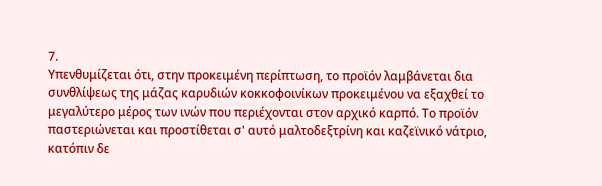7.
Υπενθυμίζεται ότι, στην προκειμένη περίπτωση, το προϊόν λαμβάνεται δια συνθλίψεως της μάζας καρυδιών κοκκοφοινίκων προκειμένου να εξαχθεί το μεγαλύτερο μέρος των ινών που περιέχονται στον αρχικό καρπό. Το προϊόν παστεριώνεται και προστίθεται σ' αυτό μαλτοδεξτρίνη και καζεϊνικό νάτριο, κατόπιν δε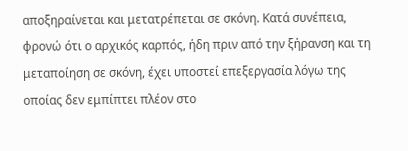αποξηραίνεται και μετατρέπεται σε σκόνη. Κατά συνέπεια, φρονώ ότι ο αρχικός καρπός, ήδη πριν από την ξήρανση και τη μεταποίηση σε σκόνη, έχει υποστεί επεξεργασία λόγω της οποίας δεν εμπίπτει πλέον στο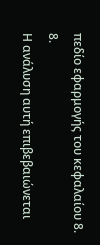πεδίο εφαρμογής του κεφαλαίου 8.
8.
Η ανάλυση αυτή επιβεβαιώνεται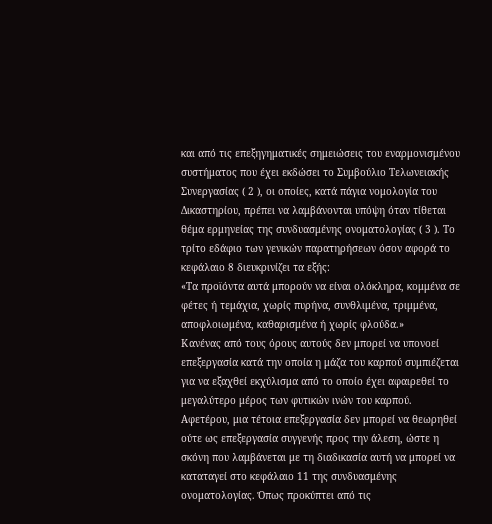και από τις επεξηγηματικές σημειώσεις του εναρμονισμένου συστήματος που έχει εκδώσει το Συμβούλιο Τελωνειακής Συνεργασίας ( 2 ), οι οποίες, κατά πάγια νομολογία του Δικαστηρίου, πρέπει να λαμβάνονται υπόψη όταν τίθεται θέμα ερμηνείας της συνδυασμένης ονοματολογίας ( 3 ). Το τρίτο εδάφιο των γενικών παρατηρήσεων όσον αφορά το κεφάλαιο 8 διευκρινίζει τα εξής:
«Τα προϊόντα αυτά μπορούν να είναι ολόκληρα, κομμένα σε φέτες ή τεμάχια, χωρίς πυρήνα, συνθλιμένα, τριμμένα, αποφλοιωμένα, καθαρισμένα ή χωρίς φλούδα.»
Κανένας από τους όρους αυτούς δεν μπορεί να υπονοεί επεξεργασία κατά την οποία η μάζα του καρπού συμπιέζεται για να εξαχθεί εκχύλισμα από το οποίο έχει αφαιρεθεί το μεγαλύτερο μέρος των φυτικών ινών του καρπού. Αφετέρου, μια τέτοια επεξεργασία δεν μπορεί να θεωρηθεί ούτε ως επεξεργασία συγγενής προς την άλεση, ώστε η σκόνη που λαμβάνεται με τη διαδικασία αυτή να μπορεί να καταταγεί στο κεφάλαιο 11 της συνδυασμένης ονοματολογίας. Όπως προκύπτει από τις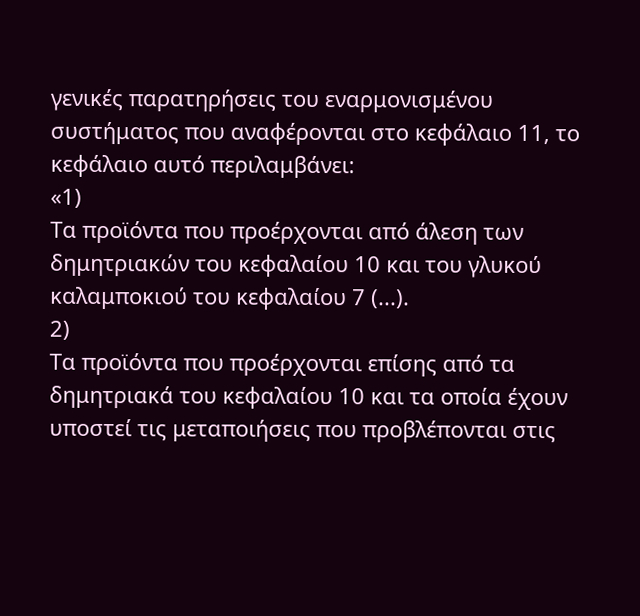γενικές παρατηρήσεις του εναρμονισμένου συστήματος που αναφέρονται στο κεφάλαιο 11, το κεφάλαιο αυτό περιλαμβάνει:
«1)
Τα προϊόντα που προέρχονται από άλεση των δημητριακών του κεφαλαίου 10 και του γλυκού καλαμποκιού του κεφαλαίου 7 (...).
2)
Τα προϊόντα που προέρχονται επίσης από τα δημητριακά του κεφαλαίου 10 και τα οποία έχουν υποστεί τις μεταποιήσεις που προβλέπονται στις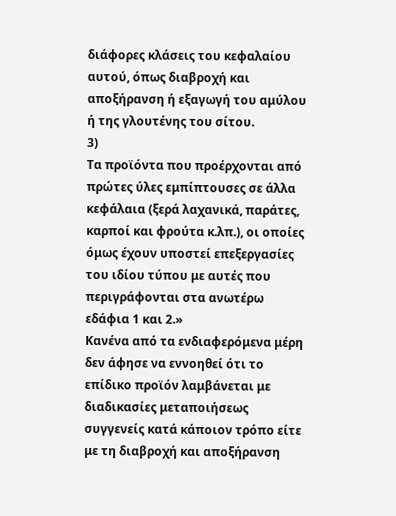διάφορες κλάσεις του κεφαλαίου αυτού, όπως διαβροχή και αποξήρανση ή εξαγωγή του αμύλου ή της γλουτένης του σίτου.
3)
Τα προϊόντα που προέρχονται από πρώτες ύλες εμπίπτουσες σε άλλα κεφάλαια (ξερά λαχανικά, παράτες, καρποί και φρούτα κ.λπ.), οι οποίες όμως έχουν υποστεί επεξεργασίες του ιδίου τύπου με αυτές που περιγράφονται στα ανωτέρω εδάφια 1 και 2.»
Κανένα από τα ενδιαφερόμενα μέρη δεν άφησε να εννοηθεί ότι το επίδικο προϊόν λαμβάνεται με διαδικασίες μεταποιήσεως συγγενείς κατά κάποιον τρόπο είτε με τη διαβροχή και αποξήρανση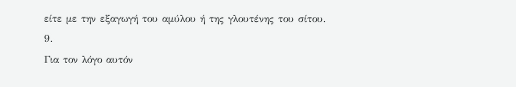είτε με την εξαγωγή του αμύλου ή της γλουτένης του σίτου.
9.
Για τον λόγο αυτόν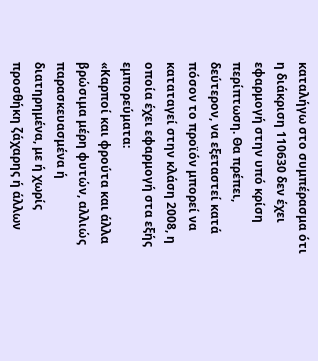καταλήγω στο συμπέρασμα ότι η διάκριση 110630 δεν έχει εφαρμογή στην υπό κρίση περίπτωση. Θα πρέπει, δεύτερον, να εξεταστεί κατά πόσον το προϊόν μπορεί να καταταγεί στην κλάση 2008, η οποία έχει εφαρμογή στα εξής εμπορεύματα:
«Καρποί και φρούτα και άλλα βρώσιμα μέρη φυτών, αλλιώς παρασκευασμένα ή διατηρημένα, με ή χωρίς προσθήκη ζάχαρης ή άλλων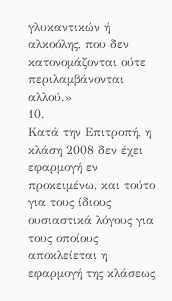γλυκαντικών ή αλκοόλης, που δεν κατονομάζονται ούτε περιλαμβάνονται αλλού.»
10.
Κατά την Επιτροπή, η κλάση 2008 δεν έχει εφαρμογή εν προκειμένω, και τούτο για τους ίδιους ουσιαστικά λόγους για τους οποίους αποκλείεται η εφαρμογή της κλάσεως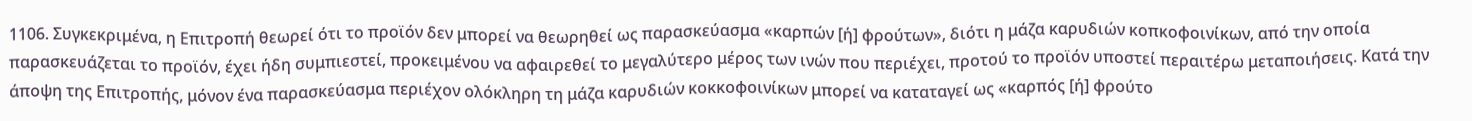1106. Συγκεκριμένα, η Επιτροπή θεωρεί ότι το προϊόν δεν μπορεί να θεωρηθεί ως παρασκεύασμα «καρπών [ή] φρούτων», διότι η μάζα καρυδιών κοπκοφοινίκων, από την οποία παρασκευάζεται το προϊόν, έχει ήδη συμπιεστεί, προκειμένου να αφαιρεθεί το μεγαλύτερο μέρος των ινών που περιέχει, προτού το προϊόν υποστεί περαιτέρω μεταποιήσεις. Κατά την άποψη της Επιτροπής, μόνον ένα παρασκεύασμα περιέχον ολόκληρη τη μάζα καρυδιών κοκκοφοινίκων μπορεί να καταταγεί ως «καρπός [ή] φρούτο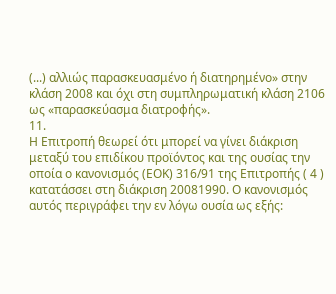(...) αλλιώς παρασκευασμένο ή διατηρημένο» στην κλάση 2008 και όχι στη συμπληρωματική κλάση 2106 ως «παρασκεύασμα διατροφής».
11.
Η Επιτροπή θεωρεί ότι μπορεί να γίνει διάκριση μεταξύ του επιδίκου προϊόντος και της ουσίας την οποία ο κανονισμός (ΕΟΚ) 316/91 της Επιτροπής ( 4 ) κατατάσσει στη διάκριση 20081990. Ο κανονισμός αυτός περιγράφει την εν λόγω ουσία ως εξής: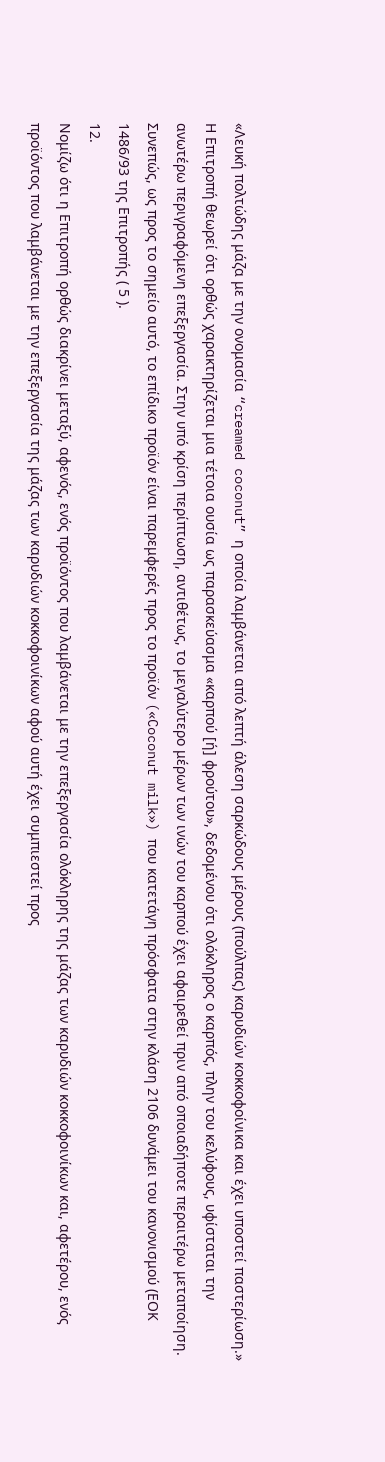«Λευκή πολτώδης μάζα με την ονομασία “creamed coconut” η οποία λαμβάνεται από λεπτή άλεση σαρκώδους μέρους (πούλπας) καρυδιών κοκκοφοίνικα και έχει υποστεί παστερίωση.»
Η Επιτροπή θεωρεί ότι ορθώς χαρακτηρίζεται μια τέτοια ουσία ως παρασκεύασμα «καρπού [ή] φρούτου», δεδομένου ότι ολόκληρος ο καρπός, πλην του κελύφους, υφίσταται την ανωτέρω περιγραφόμενη επεξεργασία. Στην υπό κρίση περίπτωση, αντιθέτως, το μεγαλύτερο μέρων των ινών του καρπού έχει αφαιρεθεί πριν από οποιαδήποτε περαιτέρω μεταποίηση. Συνεπώς, ως προς το σημείο αυτό, το επίδικο προϊόν είναι παρεμφερές προς το προϊόν («Coconut milk») που κατετάγη πρόσφατα στην κλάση 2106 δυνάμει του κανονισμού (ΕΟΚ 1486/93 της Επιτροπής ( 5 ).
12.
Νομίζω ότι η Επιτροπή ορθώς διακρίνει μεταξύ, αφενός, ενός προϊόντος που λαμβάνεται με την επεξεργασία ολόκληρης της μάζας των καρυδιών κοκκοφοινίκων και, αφετέρου, ενός προϊόντος που λαμβάνεται με την επεξεργασία της μάζας των καρυδιών κοκκοφοινίκων αφού αυτή έχει συμπιεστεί προς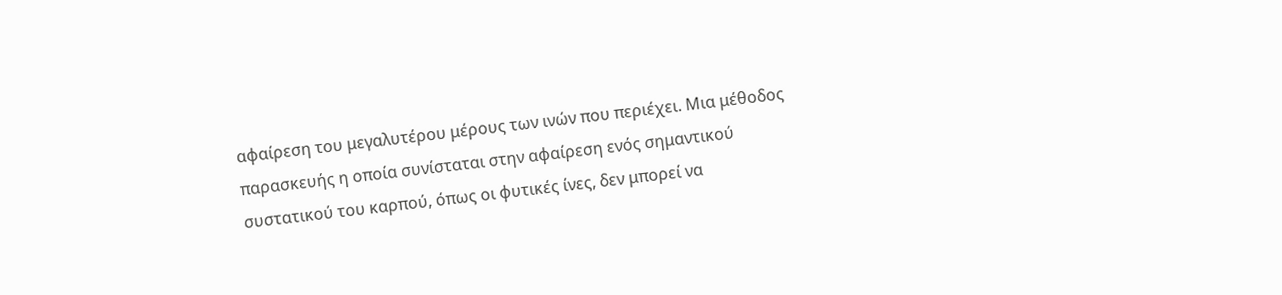αφαίρεση του μεγαλυτέρου μέρους των ινών που περιέχει. Μια μέθοδος παρασκευής η οποία συνίσταται στην αφαίρεση ενός σημαντικού συστατικού του καρπού, όπως οι φυτικές ίνες, δεν μπορεί να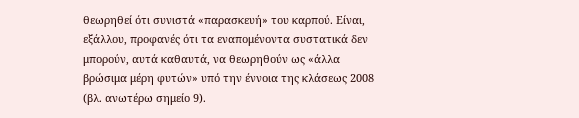θεωρηθεί ότι συνιστά «παρασκευή» του καρπού. Είναι, εξάλλου, προφανές ότι τα εναπομένοντα συστατικά δεν μπορούν, αυτά καθαυτά, να θεωρηθούν ως «άλλα βρώσιμα μέρη φυτών» υπό την έννοια της κλάσεως 2008 (βλ. ανωτέρω σημείο 9).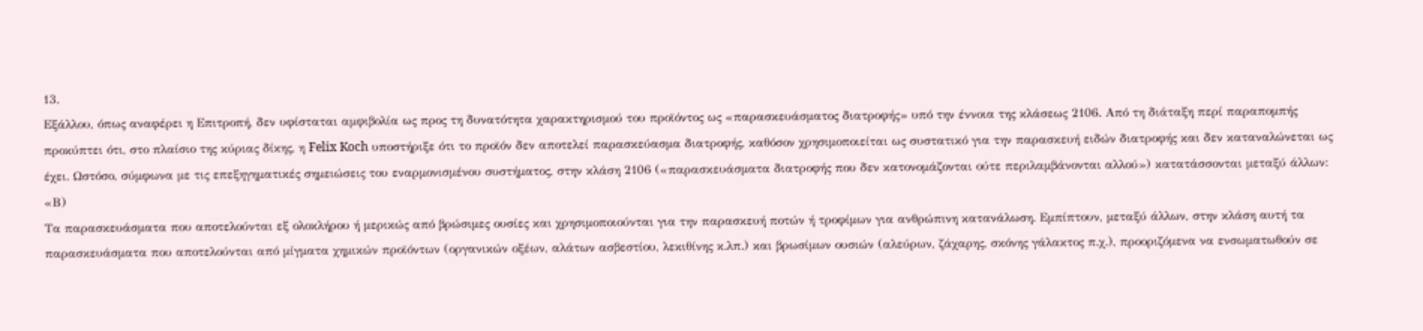13.
Εξάλλου, όπως αναφέρει η Επιτροπή, δεν υφίσταται αμφιβολία ως προς τη δυνατότητα χαρακτηρισμού του προϊόντος ως «παρασκευάσματος διατροφής» υπό την έννοια της κλάσεως 2106. Από τη διάταξη περί παραπομπής προκύπτει ότι, στο πλαίσιο της κύριας δίκης, η Felix Koch υποστήριξε ότι το προϊόν δεν αποτελεί παρασκεύασμα διατροφής, καθόσον χρησιμοποιείται ως συστατικό για την παρασκευή ειδών διατροφής και δεν καταναλώνεται ως έχει. Ωστόσο, σύμφωνα με τις επεξηγηματικές σημειώσεις του εναρμονισμένου συστήματος, στην κλάση 2106 («παρασκευάσματα διατροφής που δεν κατονομάζονται ούτε περιλαμβάνονται αλλού») κατατάσσονται μεταξύ άλλων:
«Β)
Τα παρασκευάσματα που αποτελούνται εξ ολοκλήρου ή μερικώς από βρώσιμες ουσίες και χρησιμοποιούνται για την παρασκευή ποτών ή τροφίμων για ανθρώπινη κατανάλωση. Εμπίπτουν, μεταξύ άλλων, στην κλάση αυτή τα παρασκευάσματα που αποτελούνται από μίγματα χημικών προϊόντων (οργανικών οξέων, αλάτων ασβεστίου, λεκιθίνης κ.λπ.) και βρωσίμων ουσιών (αλεύρων, ζάχαρης, σκόνης γάλακτος π.χ.), προοριζόμενα να ενσωματωθούν σε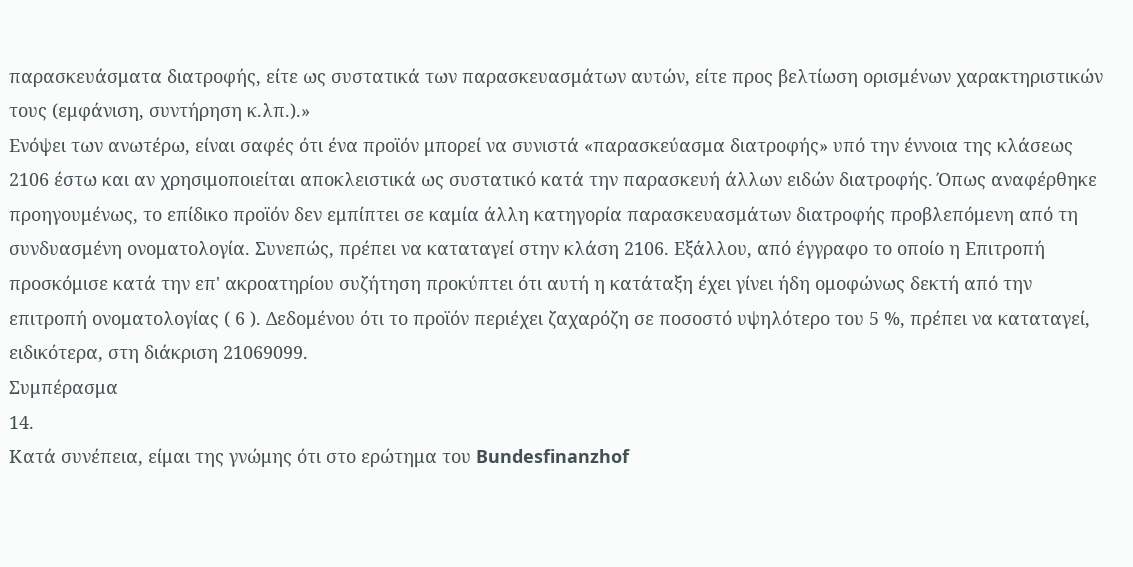παρασκευάσματα διατροφής, είτε ως συστατικά των παρασκευασμάτων αυτών, είτε προς βελτίωση ορισμένων χαρακτηριστικών τους (εμφάνιση, συντήρηση κ.λπ.).»
Ενόψει των ανωτέρω, είναι σαφές ότι ένα προϊόν μπορεί να συνιστά «παρασκεύασμα διατροφής» υπό την έννοια της κλάσεως 2106 έστω και αν χρησιμοποιείται αποκλειστικά ως συστατικό κατά την παρασκευή άλλων ειδών διατροφής. Όπως αναφέρθηκε προηγουμένως, το επίδικο προϊόν δεν εμπίπτει σε καμία άλλη κατηγορία παρασκευασμάτων διατροφής προβλεπόμενη από τη συνδυασμένη ονοματολογία. Συνεπώς, πρέπει να καταταγεί στην κλάση 2106. Εξάλλου, από έγγραφο το οποίο η Επιτροπή προσκόμισε κατά την επ' ακροατηρίου συζήτηση προκύπτει ότι αυτή η κατάταξη έχει γίνει ήδη ομοφώνως δεκτή από την επιτροπή ονοματολογίας ( 6 ). Δεδομένου ότι το προϊόν περιέχει ζαχαρόζη σε ποσοστό υψηλότερο του 5 %, πρέπει να καταταγεί, ειδικότερα, στη διάκριση 21069099.
Συμπέρασμα
14.
Κατά συνέπεια, είμαι της γνώμης ότι στο ερώτημα του Bundesfinanzhof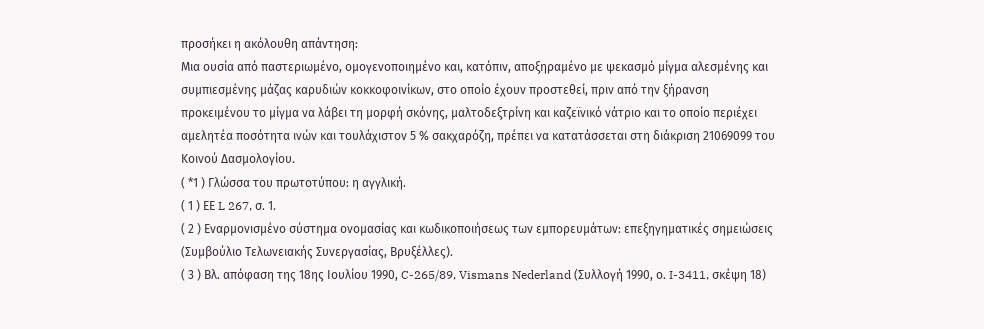προσήκει η ακόλουθη απάντηση:
Μια ουσία από παστεριωμένο, ομογενοποιημένο και, κατόπιν, αποξηραμένο με ψεκασμό μίγμα αλεσμένης και συμπιεσμένης μάζας καρυδιών κοκκοφοινίκων, στο οποίο έχουν προστεθεί, πριν από την ξήρανση προκειμένου το μίγμα να λάβει τη μορφή σκόνης, μαλτοδεξτρίνη και καζεϊνικό νάτριο και το οποίο περιέχει αμελητέα ποσότητα ινών και τουλάχιστον 5 % σακχαρόζη, πρέπει να κατατάσσεται στη διάκριση 21069099 του Κοινού Δασμολογίου.
( *1 ) Γλώσσα του πρωτοτύπου: η αγγλική.
( 1 ) ΕΕ L 267, σ. 1.
( 2 ) Εναρμονισμένο σύστημα ονομασίας και κωδικοποιήσεως των εμπορευμάτων: επεξηγηματικές σημειώσεις (Συμβούλιο Τελωνειακής Συνεργασίας, Βρυξέλλες).
( 3 ) Βλ. απόφαση της 18ης Ιουλίου 1990, C-265/89, Vismans Nederland (Συλλογή 1990, ο. I-3411, σκέψη 18)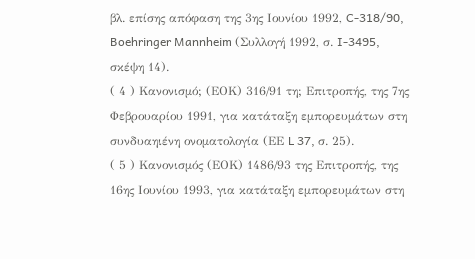βλ. επίσης απόφαση της 3ης Ιουνίου 1992, C-318/90, Boehringer Mannheim (Συλλογή 1992, σ. I-3495, σκέψη 14).
( 4 ) Κανονισμό; (ΕΟΚ) 316/91 τη; Επιτροπής, της 7ης Φεβρουαρίου 1991, για κατάταξη εμπορευμάτων στη συνδυαηιένη ονοματολογία (ΕΕ L 37, σ. 25).
( 5 ) Κανονισμός (ΕΟΚ) 1486/93 της Επιτροπής, της 16ης Ιουνίου 1993, για κατάταξη εμπορευμάτων στη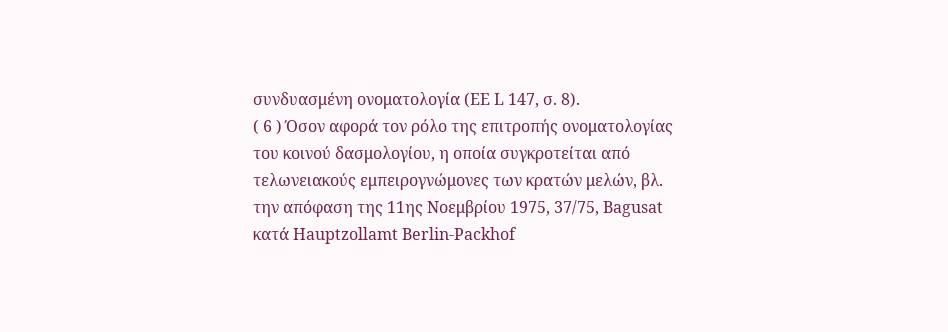συνδυασμένη ονοματολογία (ΕΕ L 147, σ. 8).
( 6 ) Όσον αφορά τον ρόλο της επιτροπής ονοματολογίας του κοινού δασμολογίου, η οποία συγκροτείται από τελωνειακούς εμπειρογνώμονες των κρατών μελών, βλ. την απόφαση της 11ης Νοεμβρίου 1975, 37/75, Bagusat κατά Hauptzollamt Berlin-Packhof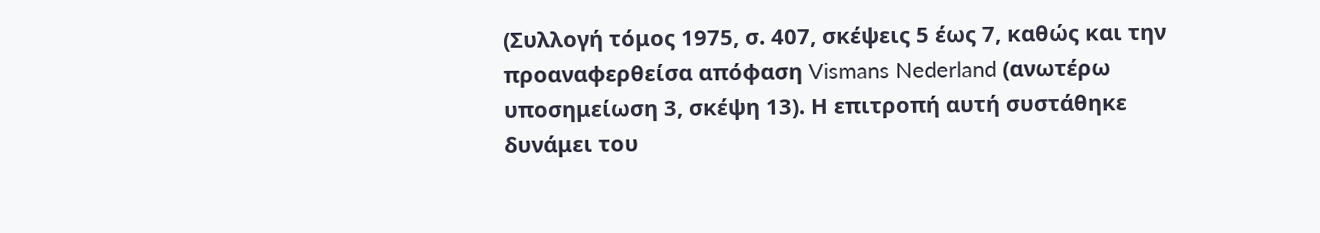(Συλλογή τόμος 1975, σ. 407, σκέψεις 5 έως 7, καθώς και την προαναφερθείσα απόφαση Vismans Nederland (ανωτέρω υποσημείωση 3, σκέψη 13). Η επιτροπή αυτή συστάθηκε δυνάμει του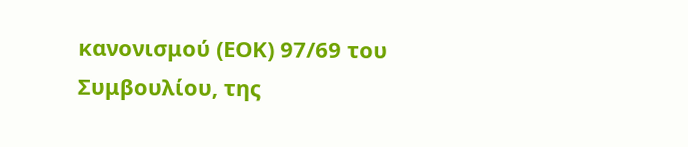κανονισμού (ΕΟΚ) 97/69 του Συμβουλίου, της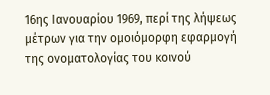16ης Ιανουαρίου 1969, περί της λήψεως μέτρων για την ομοιόμορφη εφαρμογή της ονοματολογίας του κοινού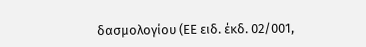δασμολογίου (ΕΕ ειδ. έκδ. 02/001,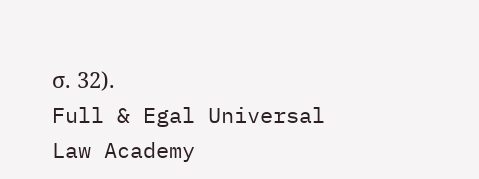σ. 32).
Full & Egal Universal Law Academy